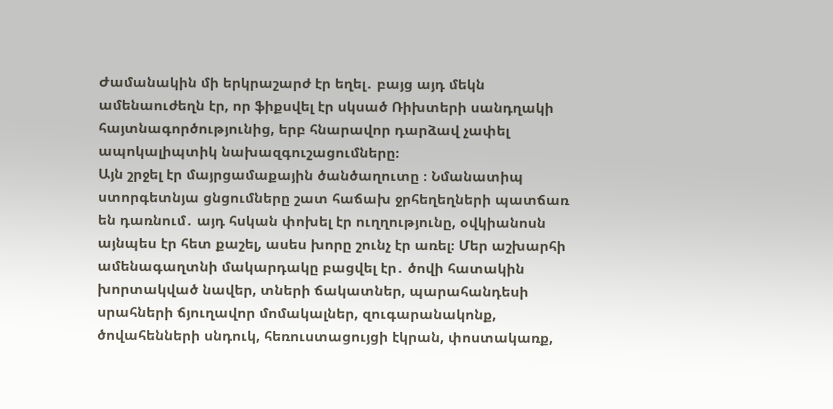Ժամանակին մի երկրաշարժ էր եղել․ բայց այդ մեկն ամենաուժեղն էր, որ ֆիքսվել էր սկսած Ռիխտերի սանդղակի հայտնագործությունից, երբ հնարավոր դարձավ չափել ապոկալիպտիկ նախազգուշացումները։
Այն շրջել էր մայրցամաքային ծանծաղուտը ։ Նմանատիպ ստորգետնյա ցնցումները շատ հաճախ ջրհեղեղների պատճառ են դառնում․ այդ հսկան փոխել էր ուղղությունը, օվկիանոսն այնպես էր հետ քաշել, ասես խորը շունչ էր առել։ Մեր աշխարհի ամենագաղտնի մակարդակը բացվել էր․ ծովի հատակին խորտակված նավեր, տների ճակատներ, պարահանդեսի սրահների ճյուղավոր մոմակալներ, զուգարանակոնք, ծովահենների սնդուկ, հեռուստացույցի էկրան, փոստակառք,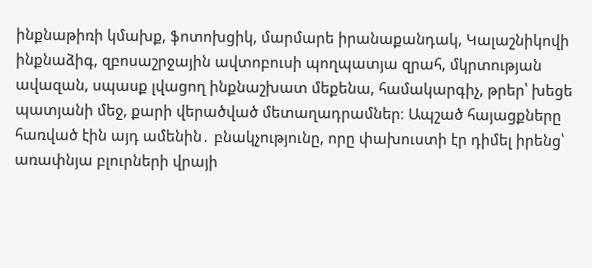ինքնաթիռի կմախք, ֆոտոխցիկ, մարմարե իրանաքանդակ, Կալաշնիկովի ինքնաձիգ, զբոսաշրջային ավտոբուսի պողպատյա զրահ, մկրտության ավազան, սպասք լվացող ինքնաշխատ մեքենա, համակարգիչ, թրեր՝ խեցե պատյանի մեջ, քարի վերածված մետաղադրամներ։ Ապշած հայացքները հառված էին այդ ամենին․ բնակչությունը, որը փախուստի էր դիմել իրենց՝ առափնյա բլուրների վրայի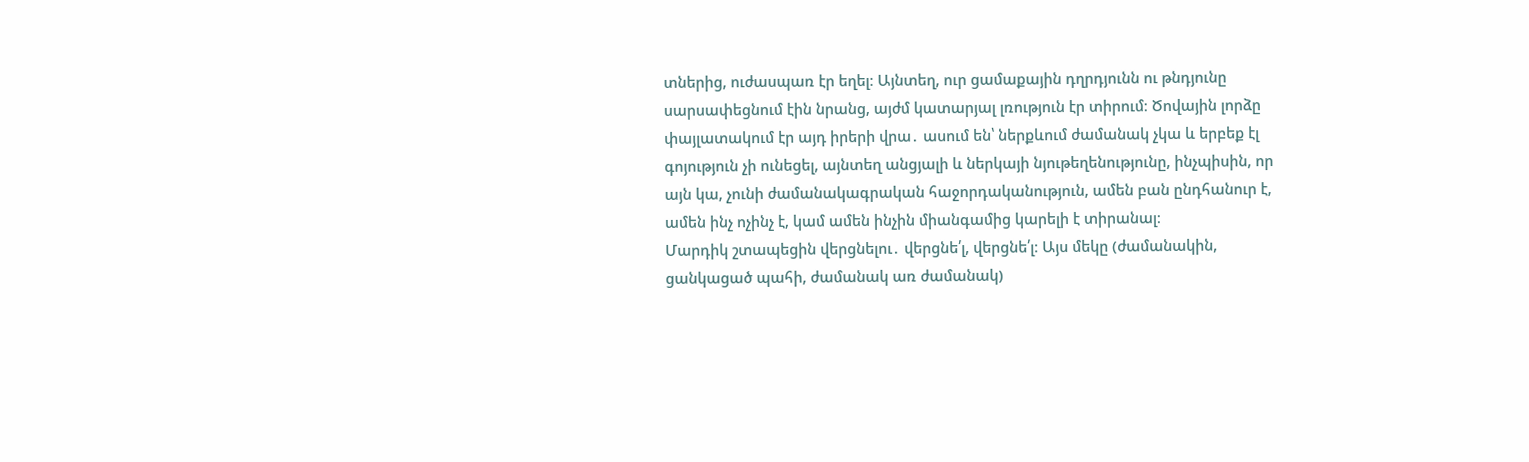տներից, ուժասպառ էր եղել։ Այնտեղ, ուր ցամաքային դղրդյունն ու թնդյունը սարսափեցնում էին նրանց, այժմ կատարյալ լռություն էր տիրում։ Ծովային լորձը փայլատակում էր այդ իրերի վրա․ ասում են՝ ներքևում ժամանակ չկա և երբեք էլ գոյություն չի ունեցել, այնտեղ անցյալի և ներկայի նյութեղենությունը, ինչպիսին, որ այն կա, չունի ժամանակագրական հաջորդականություն, ամեն բան ընդհանուր է, ամեն ինչ ոչինչ է, կամ ամեն ինչին միանգամից կարելի է տիրանալ։
Մարդիկ շտապեցին վերցնելու․ վերցնե՛լ, վերցնե՛լ։ Այս մեկը (ժամանակին, ցանկացած պահի, ժամանակ առ ժամանակ)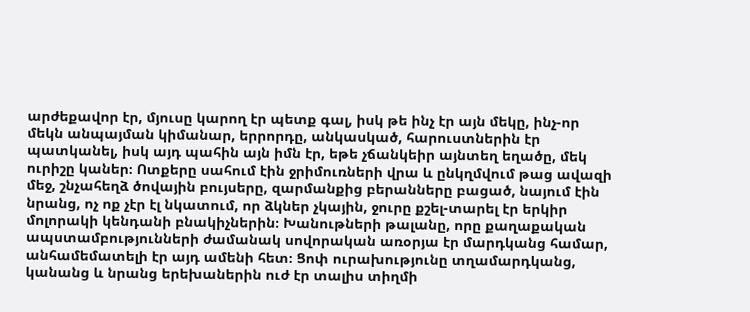արժեքավոր էր, մյուսը կարող էր պետք գալ, իսկ թե ինչ էր այն մեկը, ինչ-որ մեկն անպայման կիմանար, երրորդը, անկասկած, հարուստներին էր պատկանել, իսկ այդ պահին այն իմն էր, եթե չճանկեիր այնտեղ եղածը, մեկ ուրիշը կաներ։ Ոտքերը սահում էին ջրիմուռների վրա և ընկղմվում թաց ավազի մեջ, շնչահեղձ ծովային բույսերը, զարմանքից բերանները բացած, նայում էին նրանց, ոչ ոք չէր էլ նկատում, որ ձկներ չկային, ջուրը քշել-տարել էր երկիր մոլորակի կենդանի բնակիչներին։ Խանութների թալանը, որը քաղաքական ապստամբությունների ժամանակ սովորական առօրյա էր մարդկանց համար, անհամեմատելի էր այդ ամենի հետ։ Ցոփ ուրախությունը տղամարդկանց, կանանց և նրանց երեխաներին ուժ էր տալիս տիղմի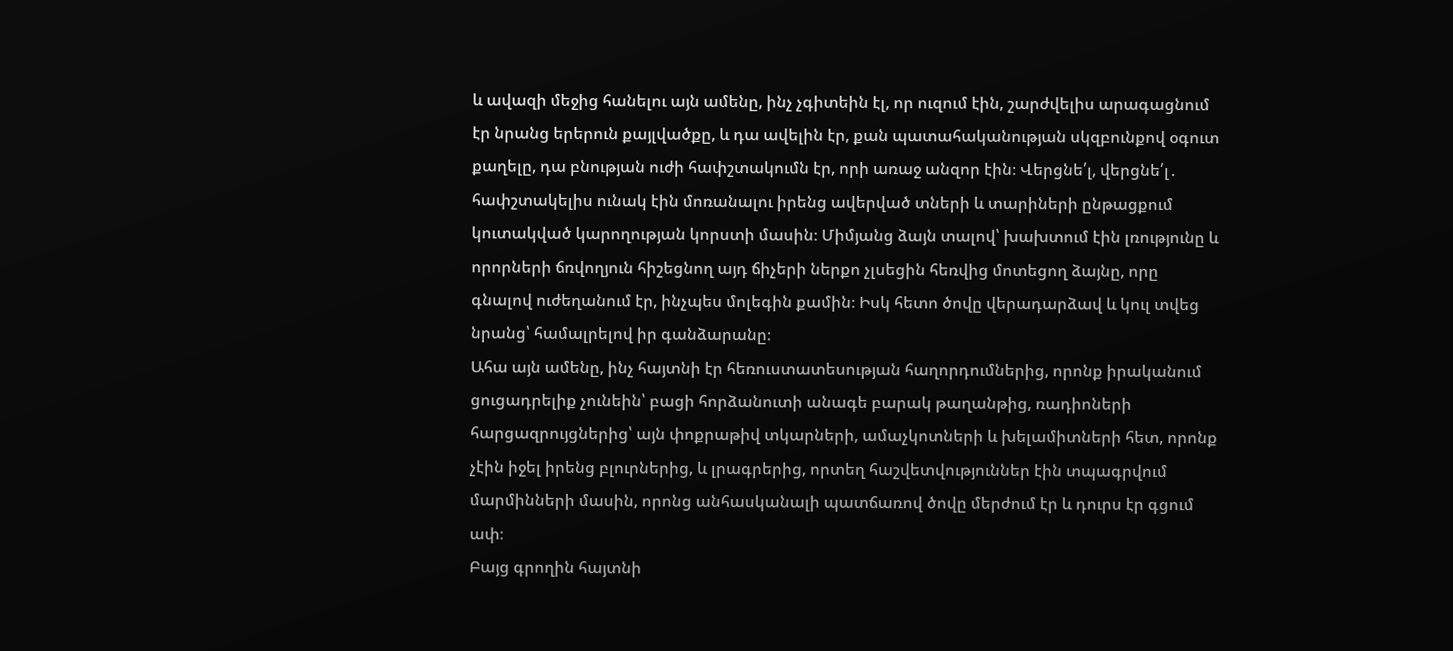և ավազի մեջից հանելու այն ամենը, ինչ չգիտեին էլ, որ ուզում էին, շարժվելիս արագացնում էր նրանց երերուն քայլվածքը, և դա ավելին էր, քան պատահականության սկզբունքով օգուտ քաղելը, դա բնության ուժի հափշտակումն էր, որի առաջ անզոր էին։ Վերցնե՛լ, վերցնե՛լ․ հափշտակելիս ունակ էին մոռանալու իրենց ավերված տների և տարիների ընթացքում կուտակված կարողության կորստի մասին։ Միմյանց ձայն տալով՝ խախտում էին լռությունը և որորների ճռվողյուն հիշեցնող այդ ճիչերի ներքո չլսեցին հեռվից մոտեցող ձայնը, որը գնալով ուժեղանում էր, ինչպես մոլեգին քամին։ Իսկ հետո ծովը վերադարձավ և կուլ տվեց նրանց՝ համալրելով իր գանձարանը։
Ահա այն ամենը, ինչ հայտնի էր հեռուստատեսության հաղորդումներից, որոնք իրականում ցուցադրելիք չունեին՝ բացի հորձանուտի անագե բարակ թաղանթից, ռադիոների հարցազրույցներից՝ այն փոքրաթիվ տկարների, ամաչկոտների և խելամիտների հետ, որոնք չէին իջել իրենց բլուրներից, և լրագրերից, որտեղ հաշվետվություններ էին տպագրվում մարմինների մասին, որոնց անհասկանալի պատճառով ծովը մերժում էր և դուրս էր գցում ափ։
Բայց գրողին հայտնի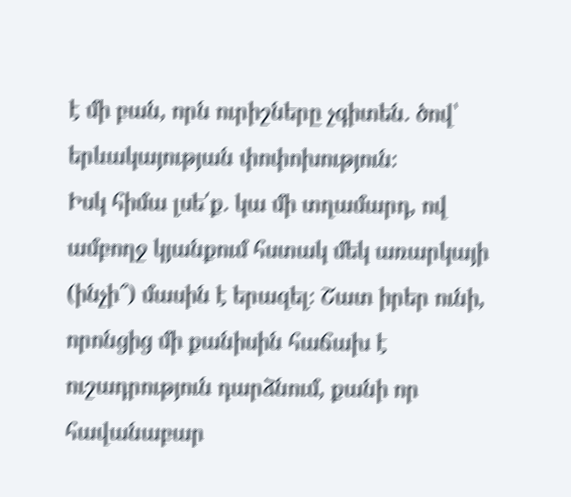է մի բան, որն ուրիշները չգիտեն․ ծով՝ երևակայության փոփոխություն։
Իսկ հիմա լսե՛ք․ կա մի տղամարդ, ով ամբողջ կյանքում հստակ մեկ առարկայի (ինչի՞) մասին է երազել։ Շատ իրեր ունի, որոնցից մի քանիսին հաճախ է ուշադրություն դարձնում, քանի որ հավանաբար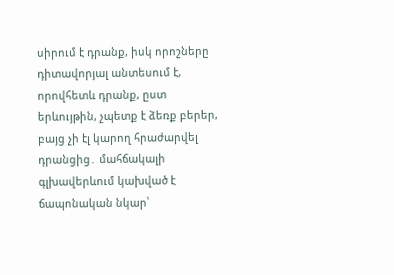սիրում է դրանք, իսկ որոշները դիտավորյալ անտեսում է, որովհետև դրանք, ըստ երևույթին, չպետք է ձեռք բերեր, բայց չի էլ կարող հրաժարվել դրանցից․ մահճակալի գլխավերևում կախված է ճապոնական նկար՝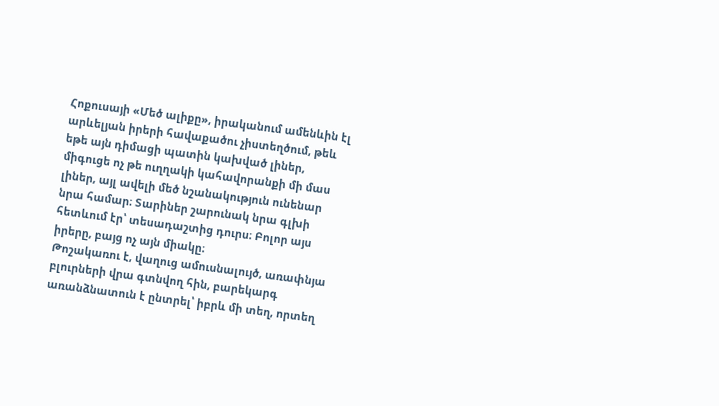Հոքուսայի «Մեծ ալիքը», իրականում ամենևին էլ արևելյան իրերի հավաքածու չիստեղծում, թեև եթե այն դիմացի պատին կախված լիներ, միգուցե ոչ թե ուղղակի կահավորանքի մի մաս լիներ, այլ ավելի մեծ նշանակություն ունենար նրա համար։ Տարիներ շարունակ նրա գլխի հետևում էր՝ տեսադաշտից դուրս։ Բոլոր այս իրերը, բայց ոչ այն միակը։
Թոշակառու է, վաղուց ամուսնալույծ, առափնյա բլուրների վրա գտնվող հին, բարեկարգ առանձնատուն է ընտրել՝ իբրև մի տեղ, որտեղ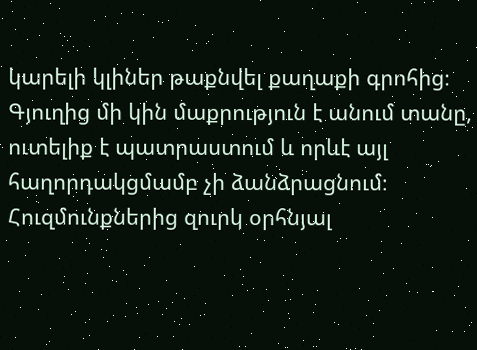կարելի կլիներ թաքնվել քաղաքի գրոհից։ Գյուղից մի կին մաքրություն է անում տանը, ուտելիք է պատրաստում և որևէ այլ հաղորդակցմամբ չի ձանձրացնում։ Հուզմունքներից զուրկ օրհնյալ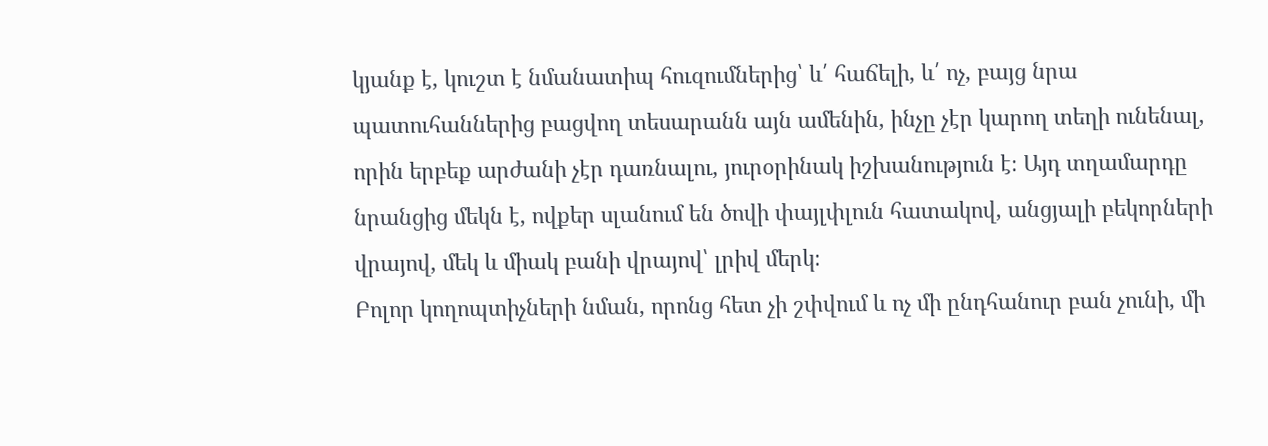կյանք է, կուշտ է նմանատիպ հուզումներից՝ և՛ հաճելի, և՛ ոչ, բայց նրա պատուհաններից բացվող տեսարանն այն ամենին, ինչը չէր կարող տեղի ունենալ, որին երբեք արժանի չէր դառնալու, յուրօրինակ իշխանություն է։ Այդ տղամարդը նրանցից մեկն է, ովքեր սլանում են ծովի փայլփլուն հատակով, անցյալի բեկորների վրայով, մեկ և միակ բանի վրայով՝ լրիվ մերկ։
Բոլոր կողոպտիչների նման, որոնց հետ չի շփվում և ոչ մի ընդհանուր բան չունի, մի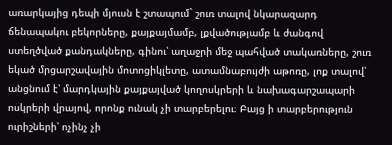առարկայից դեպի մյուսն է շտապում` շուռ տալով նկարազարդ ճենապակու բեկորները, քայքայմամբ, լքվածությամբ և ժանգով ստեղծված քանդակները, գինու՝ աղաջրի մեջ պահված տակառները, շուռ եկած մրցարշավային մոտոցիկլետը, ատամնաբույժի աթոռը, լոք տալով՝ անցնում է՝ մարդկային քայքայված կողոսկրերի և նախագարշապարի ոսկրերի վրայով, որոնք ունակ չի տարբերելու։ Բայց ի տարբերություն ուրիշների՝ ոչինչ չի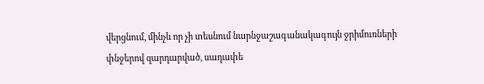վերցնում, մինչև որ չի տեսնում նարնջաշագանակագույն ջրիմուռների փնջերով զարդարված, սադափե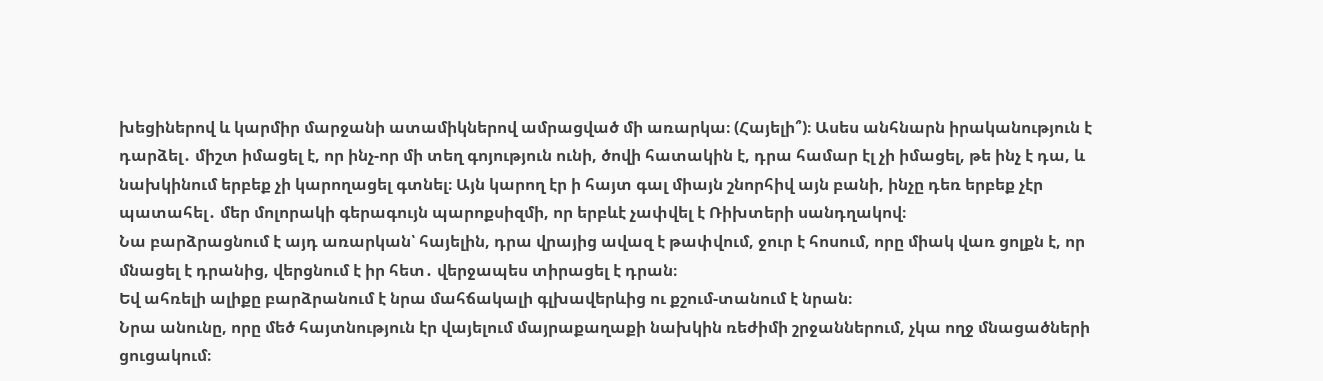խեցիներով և կարմիր մարջանի ատամիկներով ամրացված մի առարկա։ (Հայելի՞)։ Ասես անհնարն իրականություն է դարձել․ միշտ իմացել է, որ ինչ-որ մի տեղ գոյություն ունի, ծովի հատակին է, դրա համար էլ չի իմացել, թե ինչ է դա, և նախկինում երբեք չի կարողացել գտնել։ Այն կարող էր ի հայտ գալ միայն շնորհիվ այն բանի, ինչը դեռ երբեք չէր պատահել․ մեր մոլորակի գերագույն պարոքսիզմի, որ երբևէ չափվել է Ռիխտերի սանդղակով։
Նա բարձրացնում է այդ առարկան՝ հայելին, դրա վրայից ավազ է թափվում, ջուր է հոսում, որը միակ վառ ցոլքն է, որ մնացել է դրանից, վերցնում է իր հետ․ վերջապես տիրացել է դրան։
Եվ ահռելի ալիքը բարձրանում է նրա մահճակալի գլխավերևից ու քշում-տանում է նրան։
Նրա անունը, որը մեծ հայտնություն էր վայելում մայրաքաղաքի նախկին ռեժիմի շրջաններում, չկա ողջ մնացածների ցուցակում։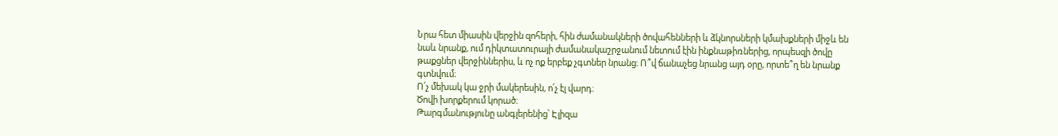Նրա հետ միասին վերջին զոհերի, հին ժամանակների ծովահենների և ձկնորսների կմախքների միջև են նաև նրանք, ում դիկտատուրայի ժամանակաշրջանում նետում էին ինքնաթիռներից, որպեսզի ծովը թաքցներ վերջիններիս, և ոչ ոք երբեք չգտներ նրանց։ Ո՞վ ճանաչեց նրանց այդ օրը, որտե՞ղ են նրանք գտնվում։
Ո՛չ մեխակ կա ջրի մակերեսին, ո՛չ էլ վարդ։
Ծովի խորքերում կորած։
Թարգմանությունը անգլերենից՝ Էլիզա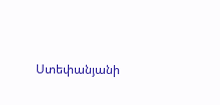Ստեփանյանի